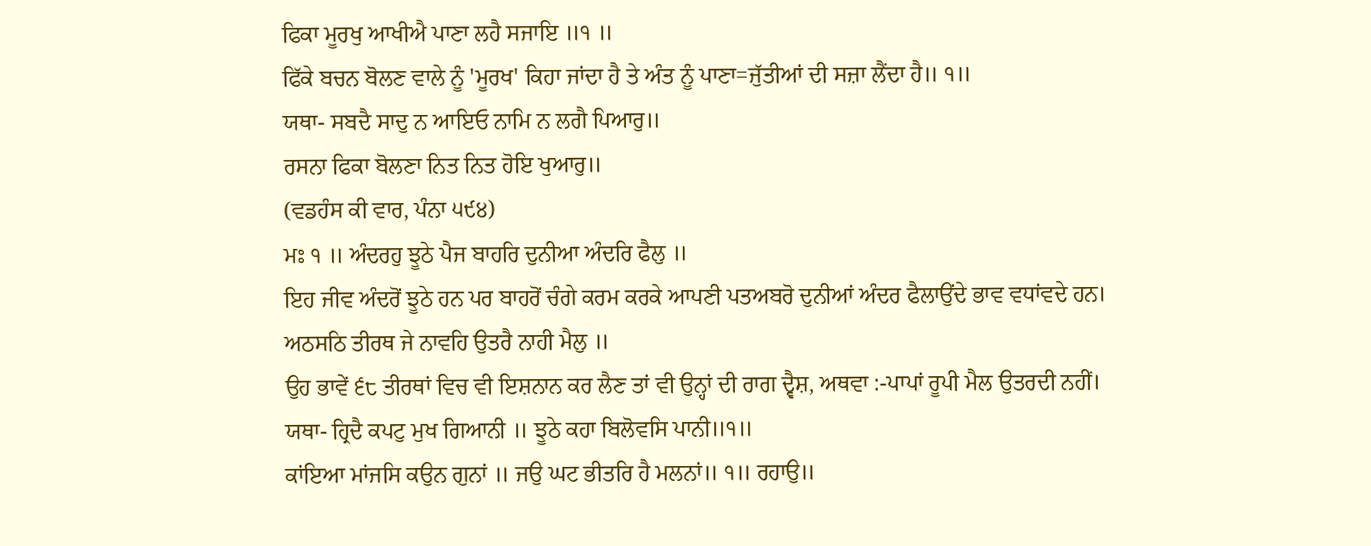ਫਿਕਾ ਮੂਰਖੁ ਆਖੀਐ ਪਾਣਾ ਲਹੈ ਸਜਾਇ ॥੧ ॥
ਫਿੱਕੇ ਬਚਨ ਬੋਲਣ ਵਾਲੇ ਨੂੰ 'ਮੂਰਖ' ਕਿਹਾ ਜਾਂਦਾ ਹੈ ਤੇ ਅੰਤ ਨੂੰ ਪਾਣਾ=ਜੁੱਤੀਆਂ ਦੀ ਸਜ਼ਾ ਲੈਂਦਾ ਹੈ॥ ੧॥
ਯਥਾ- ਸਬਦੈ ਸਾਦੁ ਨ ਆਇਓ ਨਾਮਿ ਨ ਲਗੈ ਪਿਆਰੁ॥
ਰਸਨਾ ਫਿਕਾ ਬੋਲਣਾ ਨਿਤ ਨਿਤ ਹੋਇ ਖੁਆਰੁ॥
(ਵਡਹੰਸ ਕੀ ਵਾਰ, ਪੰਨਾ ੫੯੪)
ਮਃ ੧ ॥ ਅੰਦਰਹੁ ਝੂਠੇ ਪੈਜ ਬਾਹਰਿ ਦੁਨੀਆ ਅੰਦਰਿ ਫੈਲੁ ॥
ਇਹ ਜੀਵ ਅੰਦਰੋਂ ਝੂਠੇ ਹਨ ਪਰ ਬਾਹਰੋਂ ਚੰਗੇ ਕਰਮ ਕਰਕੇ ਆਪਣੀ ਪਤਅਬਰੋ ਦੁਨੀਆਂ ਅੰਦਰ ਫੈਲਾਉਂਦੇ ਭਾਵ ਵਧਾਂਵਦੇ ਹਨ।
ਅਠਸਠਿ ਤੀਰਥ ਜੇ ਨਾਵਹਿ ਉਤਰੈ ਨਾਹੀ ਮੈਲੁ ॥
ਉਹ ਭਾਵੇਂ ੬੮ ਤੀਰਥਾਂ ਵਿਚ ਵੀ ਇਸ਼ਨਾਨ ਕਰ ਲੈਣ ਤਾਂ ਵੀ ਉਨ੍ਹਾਂ ਦੀ ਰਾਗ ਦ੍ਵੈਸ਼, ਅਥਵਾ :-ਪਾਪਾਂ ਰੂਪੀ ਮੈਲ ਉਤਰਦੀ ਨਹੀਂ।
ਯਥਾ- ਹ੍ਰਿਦੈ ਕਪਟੁ ਮੁਖ ਗਿਆਨੀ ॥ ਝੂਠੇ ਕਹਾ ਬਿਲੋਵਸਿ ਪਾਨੀ॥੧॥
ਕਾਂਇਆ ਮਾਂਜਸਿ ਕਉਨ ਗੁਨਾਂ ॥ ਜਉ ਘਟ ਭੀਤਰਿ ਹੈ ਮਲਨਾਂ॥ ੧॥ ਰਹਾਉ॥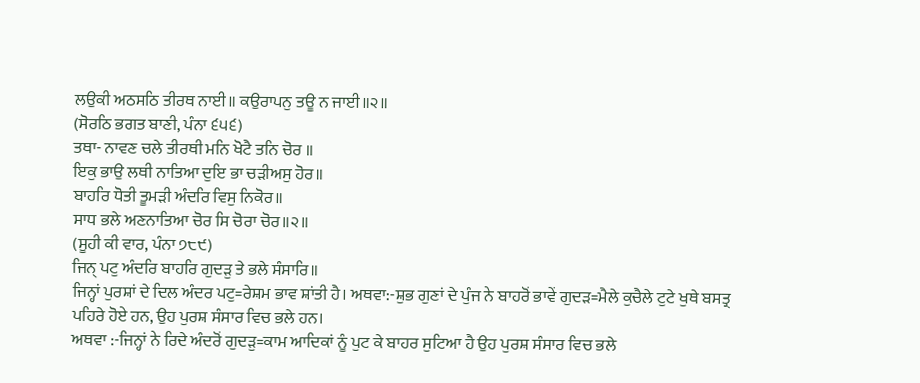ਲਉਕੀ ਅਠਸਠਿ ਤੀਰਥ ਨਾਈ॥ ਕਉਰਾਪਨੁ ਤਊ ਨ ਜਾਈ॥੨॥
(ਸੋਰਠਿ ਭਗਤ ਬਾਣੀ, ਪੰਨਾ ੬੫੬)
ਤਥਾ- ਨਾਵਣ ਚਲੇ ਤੀਰਥੀ ਮਨਿ ਖੋਟੈ ਤਨਿ ਚੋਰ ॥
ਇਕੁ ਭਾਉ ਲਥੀ ਨਾਤਿਆ ਦੁਇ ਭਾ ਚੜੀਅਸੁ ਹੋਰ॥
ਬਾਹਰਿ ਧੋਤੀ ਤੂਮੜੀ ਅੰਦਰਿ ਵਿਸੁ ਨਿਕੋਰ॥
ਸਾਧ ਭਲੇ ਅਣਨਾਤਿਆ ਚੋਰ ਸਿ ਚੋਰਾ ਚੋਰ॥੨॥
(ਸੂਹੀ ਕੀ ਵਾਰ, ਪੰਨਾ ੭੮੯)
ਜਿਨ੍ ਪਟੁ ਅੰਦਰਿ ਬਾਹਰਿ ਗੁਦੜੁ ਤੇ ਭਲੇ ਸੰਸਾਰਿ॥
ਜਿਨ੍ਹਾਂ ਪੁਰਸ਼ਾਂ ਦੇ ਦਿਲ ਅੰਦਰ ਪਟੁ=ਰੇਸ਼ਮ ਭਾਵ ਸ਼ਾਂਤੀ ਹੈ। ਅਥਵਾ:-ਸ਼ੁਭ ਗੁਣਾਂ ਦੇ ਪੁੰਜ ਨੇ ਬਾਹਰੋਂ ਭਾਵੇਂ ਗੁਦੜ=ਮੈਲੇ ਕੁਚੈਲੇ ਟੁਟੇ ਖੁਥੇ ਬਸਤ੍ਰ ਪਹਿਰੇ ਹੋਏ ਹਨ, ਉਹ ਪੁਰਸ਼ ਸੰਸਾਰ ਵਿਚ ਭਲੇ ਹਨ।
ਅਥਵਾ :-ਜਿਨ੍ਹਾਂ ਨੇ ਰਿਦੇ ਅੰਦਰੋਂ ਗੁਦੜੁ=ਕਾਮ ਆਦਿਕਾਂ ਨੂੰ ਪੁਟ ਕੇ ਬਾਹਰ ਸੁਟਿਆ ਹੈ ਉਹ ਪੁਰਸ਼ ਸੰਸਾਰ ਵਿਚ ਭਲੇ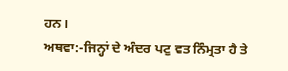ਹਨ।
ਅਥਵਾ:-ਜਿਨ੍ਹਾਂ ਦੇ ਅੰਦਰ ਪਟੁ ਵਤ ਨਿੰਮ੍ਰਤਾ ਹੈ ਤੇ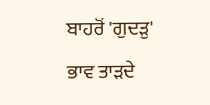ਬਾਹਰੋਂ 'ਗੁਦੜੁ' ਭਾਵ ਤਾੜਦੇ